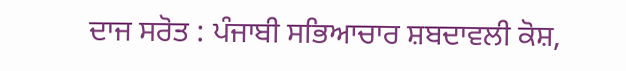ਦਾਜ ਸਰੋਤ : ਪੰਜਾਬੀ ਸਭਿਆਚਾਰ ਸ਼ਬਦਾਵਲੀ ਕੋਸ਼,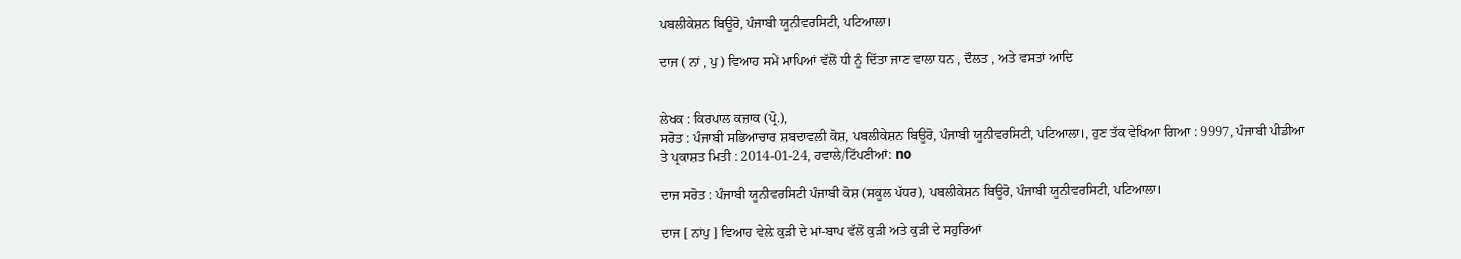ਪਬਲੀਕੇਸ਼ਨ ਬਿਊਰੋ, ਪੰਜਾਬੀ ਯੂਨੀਵਰਸਿਟੀ, ਪਟਿਆਲਾ।

ਦਾਜ ( ਨਾਂ , ਪੁ ) ਵਿਆਹ ਸਮੇਂ ਮਾਪਿਆਂ ਵੱਲੋਂ ਧੀ ਨੂੰ ਦਿੱਤਾ ਜਾਣ ਵਾਲਾ ਧਨ , ਦੌਲਤ , ਅਤੇ ਵਸਤਾਂ ਆਦਿ


ਲੇਖਕ : ਕਿਰਪਾਲ ਕਜ਼ਾਕ (ਪ੍ਰੋ.),
ਸਰੋਤ : ਪੰਜਾਬੀ ਸਭਿਆਚਾਰ ਸ਼ਬਦਾਵਲੀ ਕੋਸ਼, ਪਬਲੀਕੇਸ਼ਨ ਬਿਊਰੋ, ਪੰਜਾਬੀ ਯੂਨੀਵਰਸਿਟੀ, ਪਟਿਆਲਾ।, ਹੁਣ ਤੱਕ ਵੇਖਿਆ ਗਿਆ : 9997, ਪੰਜਾਬੀ ਪੀਡੀਆ ਤੇ ਪ੍ਰਕਾਸ਼ਤ ਮਿਤੀ : 2014-01-24, ਹਵਾਲੇ/ਟਿੱਪਣੀਆਂ: no

ਦਾਜ ਸਰੋਤ : ਪੰਜਾਬੀ ਯੂਨੀਵਰਸਿਟੀ ਪੰਜਾਬੀ ਕੋਸ਼ (ਸਕੂਲ ਪੱਧਰ), ਪਬਲੀਕੇਸ਼ਨ ਬਿਊਰੋ, ਪੰਜਾਬੀ ਯੂਨੀਵਰਸਿਟੀ, ਪਟਿਆਲਾ।

ਦਾਜ [ ਨਾਂਪੁ ] ਵਿਆਹ ਵੇਲ਼ੇ ਕੁੜੀ ਦੇ ਮਾਂ-ਬਾਪ ਵੱਲੋਂ ਕੁੜੀ ਅਤੇ ਕੁੜੀ ਦੇ ਸਹੁਰਿਆਂ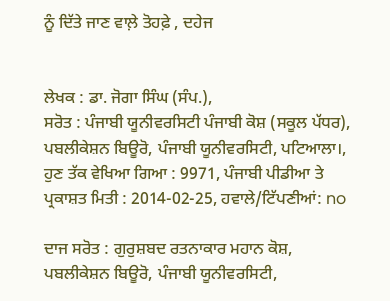ਨੂੰ ਦਿੱਤੇ ਜਾਣ ਵਾਲ਼ੇ ਤੋਹਫ਼ੇ , ਦਹੇਜ


ਲੇਖਕ : ਡਾ. ਜੋਗਾ ਸਿੰਘ (ਸੰਪ.),
ਸਰੋਤ : ਪੰਜਾਬੀ ਯੂਨੀਵਰਸਿਟੀ ਪੰਜਾਬੀ ਕੋਸ਼ (ਸਕੂਲ ਪੱਧਰ), ਪਬਲੀਕੇਸ਼ਨ ਬਿਊਰੋ, ਪੰਜਾਬੀ ਯੂਨੀਵਰਸਿਟੀ, ਪਟਿਆਲਾ।, ਹੁਣ ਤੱਕ ਵੇਖਿਆ ਗਿਆ : 9971, ਪੰਜਾਬੀ ਪੀਡੀਆ ਤੇ ਪ੍ਰਕਾਸ਼ਤ ਮਿਤੀ : 2014-02-25, ਹਵਾਲੇ/ਟਿੱਪਣੀਆਂ: no

ਦਾਜ ਸਰੋਤ : ਗੁਰੁਸ਼ਬਦ ਰਤਨਾਕਾਰ ਮਹਾਨ ਕੋਸ਼, ਪਬਲੀਕੇਸ਼ਨ ਬਿਊਰੋ, ਪੰਜਾਬੀ ਯੂਨੀਵਰਸਿਟੀ,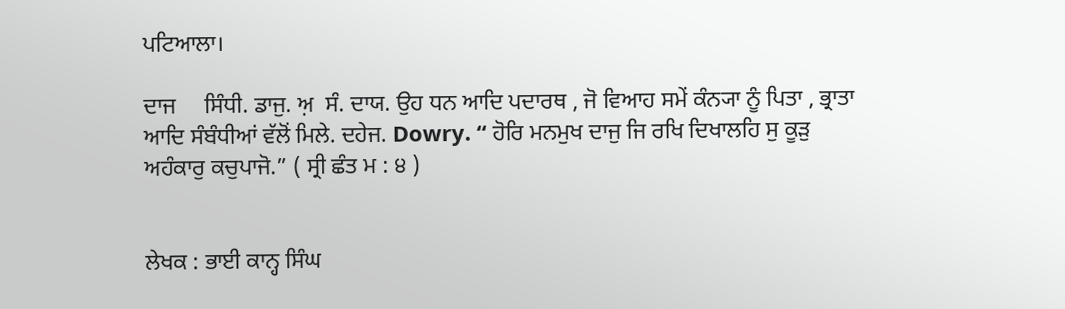ਪਟਿਆਲਾ।

ਦਾਜ     ਸਿੰਧੀ. ਡਾਜੁ. ਅ਼  ਸੰ. ਦਾਯ. ਉਹ ਧਨ ਆਦਿ ਪਦਾਰਥ , ਜੋ ਵਿਆਹ ਸਮੇਂ ਕੰਨ੍ਯਾ ਨੂੰ ਪਿਤਾ , ਭ੍ਰਾਤਾ ਆਦਿ ਸੰਬੰਧੀਆਂ ਵੱਲੋਂ ਮਿਲੇ. ਦਹੇਜ. Dowry. “ ਹੋਰਿ ਮਨਮੁਖ ਦਾਜੁ ਜਿ ਰਖਿ ਦਿਖਾਲਹਿ ਸੁ ਕੂੜੁ ਅਹੰਕਾਰੁ ਕਚੁਪਾਜੋ.” ( ਸ੍ਰੀ ਛੰਤ ਮ : ੪ )


ਲੇਖਕ : ਭਾਈ ਕਾਨ੍ਹ ਸਿੰਘ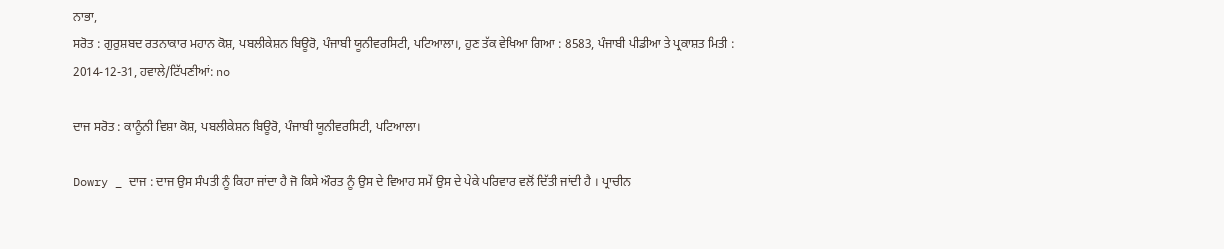ਨਾਭਾ,
ਸਰੋਤ : ਗੁਰੁਸ਼ਬਦ ਰਤਨਾਕਾਰ ਮਹਾਨ ਕੋਸ਼, ਪਬਲੀਕੇਸ਼ਨ ਬਿਊਰੋ, ਪੰਜਾਬੀ ਯੂਨੀਵਰਸਿਟੀ, ਪਟਿਆਲਾ।, ਹੁਣ ਤੱਕ ਵੇਖਿਆ ਗਿਆ : 8583, ਪੰਜਾਬੀ ਪੀਡੀਆ ਤੇ ਪ੍ਰਕਾਸ਼ਤ ਮਿਤੀ : 2014-12-31, ਹਵਾਲੇ/ਟਿੱਪਣੀਆਂ: no

ਦਾਜ ਸਰੋਤ : ਕਾਨੂੰਨੀ ਵਿਸ਼ਾ ਕੋਸ਼, ਪਬਲੀਕੇਸ਼ਨ ਬਿਊਰੋ, ਪੰਜਾਬੀ ਯੂਨੀਵਰਸਿਟੀ, ਪਟਿਆਲਾ।

Dowry _ ਦਾਜ : ਦਾਜ ਉਸ ਸੰਪਤੀ ਨੂੰ ਕਿਹਾ ਜਾਂਦਾ ਹੈ ਜੋ ਕਿਸੇ ਔਰਤ ਨੂੰ ਉਸ ਦੇ ਵਿਆਹ ਸਮੇਂ ਉਸ ਦੇ ਪੇਕੇ ਪਰਿਵਾਰ ਵਲੋਂ ਦਿੱਤੀ ਜਾਂਦੀ ਹੈ । ਪ੍ਰਾਚੀਨ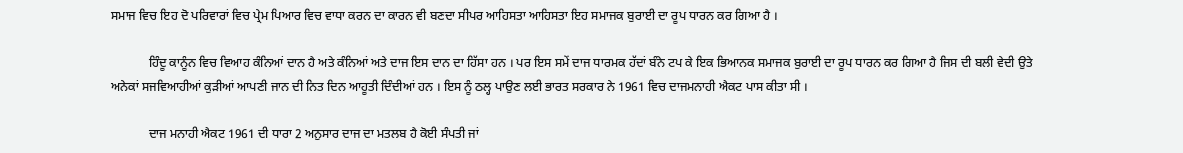ਸਮਾਜ ਵਿਚ ਇਹ ਦੋ ਪਰਿਵਾਰਾਂ ਵਿਚ ਪ੍ਰੇਮ ਪਿਆਰ ਵਿਚ ਵਾਧਾ ਕਰਨ ਦਾ ਕਾਰਨ ਵੀ ਬਣਦਾ ਸੀਪਰ ਆਹਿਸਤਾ ਆਹਿਸਤਾ ਇਹ ਸਮਾਜਕ ਬੁਰਾਈ ਦਾ ਰੂਪ ਧਾਰਨ ਕਰ ਗਿਆ ਹੈ ।

            ਹਿੰਦੂ ਕਾਨੂੰਨ ਵਿਚ ਵਿਆਹ ਕੰਨਿਆਂ ਦਾਨ ਹੈ ਅਤੇ ਕੰਨਿਆਂ ਅਤੇ ਦਾਜ ਇਸ ਦਾਨ ਦਾ ਹਿੱਸਾ ਹਨ । ਪਰ ਇਸ ਸਮੇਂ ਦਾਜ ਧਾਰਮਕ ਹੱਦਾਂ ਬੰਨੇ ਟਪ ਕੇ ਇਕ ਭਿਆਨਕ ਸਮਾਜਕ ਬੁਰਾਈ ਦਾ ਰੂਪ ਧਾਰਨ ਕਰ ਗਿਆ ਹੈ ਜਿਸ ਦੀ ਬਲੀ ਵੇਦੀ ਉਤੇ ਅਨੇਕਾਂ ਸਜਵਿਆਹੀਆਂ ਕੁੜੀਆਂ ਆਪਣੀ ਜਾਨ ਦੀ ਨਿਤ ਦਿਨ ਆਹੂਤੀ ਦਿੰਦੀਆਂ ਹਨ । ਇਸ ਨੂੰ ਠਲ੍ਹ ਪਾਉਣ ਲਈ ਭਾਰਤ ਸਰਕਾਰ ਨੇ 1961 ਵਿਚ ਦਾਜਮਨਾਹੀ ਐਕਟ ਪਾਸ ਕੀਤਾ ਸੀ ।

            ਦਾਜ ਮਨਾਹੀ ਐਕਟ 1961 ਦੀ ਧਾਰਾ 2 ਅਨੁਸਾਰ ਦਾਜ ਦਾ ਮਤਲਬ ਹੈ ਕੋਈ ਸੰਪਤੀ ਜਾਂ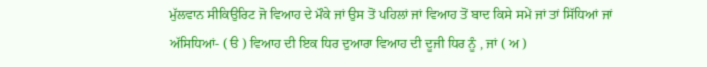ਮੁੱਲਵਾਨ ਸੀਕਿਉਰਿਟ ਜੋ ਵਿਆਹ ਦੇ ਮੌਕੇ ਜਾਂ ਉਸ ਤੋਂ ਪਹਿਲਾਂ ਜਾਂ ਵਿਆਹ ਤੋਂ ਬਾਦ ਕਿਸੇ ਸਮੇਂ ਜਾਂ ਤਾਂ ਸਿੱਧਿਆਂ ਜਾਂ ਅੱਸਿਧਿਆਂ- ( ੳ ) ਵਿਆਹ ਦੀ ਇਕ ਧਿਰ ਦੁਆਰਾ ਵਿਆਹ ਦੀ ਦੂਜੀ ਧਿਰ ਨੂੰ , ਜਾਂ ( ਅ )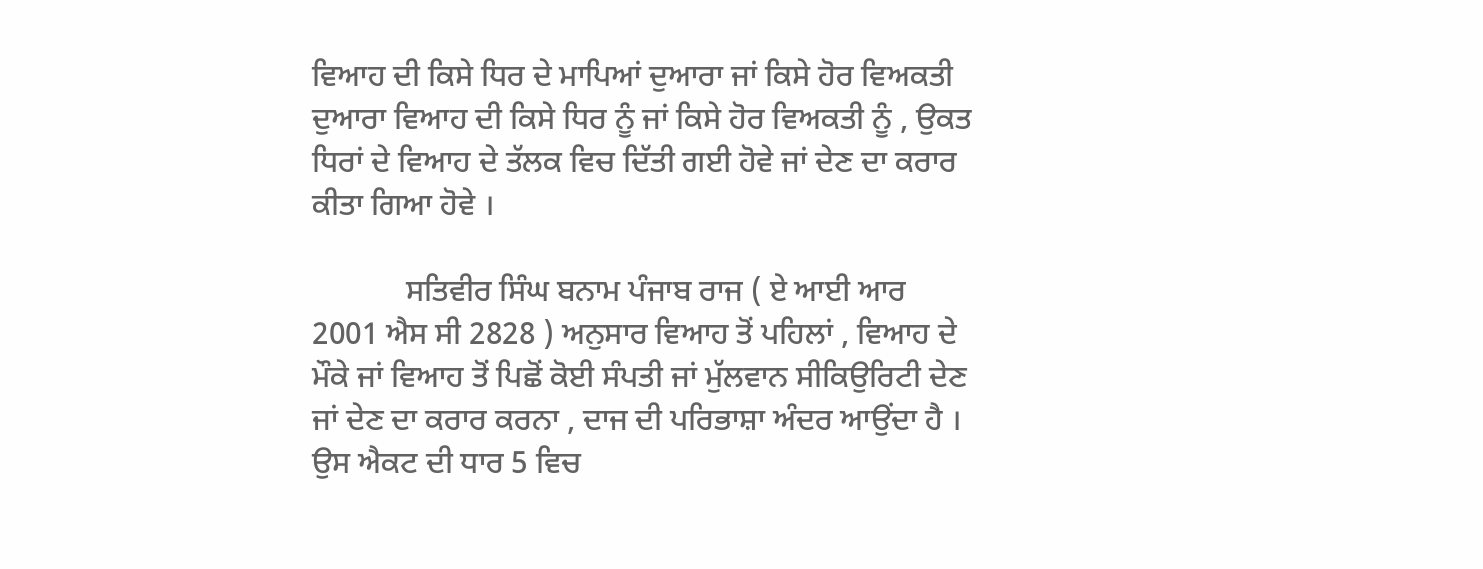ਵਿਆਹ ਦੀ ਕਿਸੇ ਧਿਰ ਦੇ ਮਾਪਿਆਂ ਦੁਆਰਾ ਜਾਂ ਕਿਸੇ ਹੋਰ ਵਿਅਕਤੀ ਦੁਆਰਾ ਵਿਆਹ ਦੀ ਕਿਸੇ ਧਿਰ ਨੂੰ ਜਾਂ ਕਿਸੇ ਹੋਰ ਵਿਅਕਤੀ ਨੂੰ , ਉਕਤ ਧਿਰਾਂ ਦੇ ਵਿਆਹ ਦੇ ਤੱਲਕ ਵਿਚ ਦਿੱਤੀ ਗਈ ਹੋਵੇ ਜਾਂ ਦੇਣ ਦਾ ਕਰਾਰ ਕੀਤਾ ਗਿਆ ਹੋਵੇ ।

            ਸਤਿਵੀਰ ਸਿੰਘ ਬਨਾਮ ਪੰਜਾਬ ਰਾਜ ( ਏ ਆਈ ਆਰ 2001 ਐਸ ਸੀ 2828 ) ਅਨੁਸਾਰ ਵਿਆਹ ਤੋਂ ਪਹਿਲਾਂ , ਵਿਆਹ ਦੇ ਮੌਕੇ ਜਾਂ ਵਿਆਹ ਤੋਂ ਪਿਛੋਂ ਕੋਈ ਸੰਪਤੀ ਜਾਂ ਮੁੱਲਵਾਨ ਸੀਕਿਉਰਿਟੀ ਦੇਣ ਜਾਂ ਦੇਣ ਦਾ ਕਰਾਰ ਕਰਨਾ , ਦਾਜ ਦੀ ਪਰਿਭਾਸ਼ਾ ਅੰਦਰ ਆਉਂਦਾ ਹੈ । ਉਸ ਐਕਟ ਦੀ ਧਾਰ 5 ਵਿਚ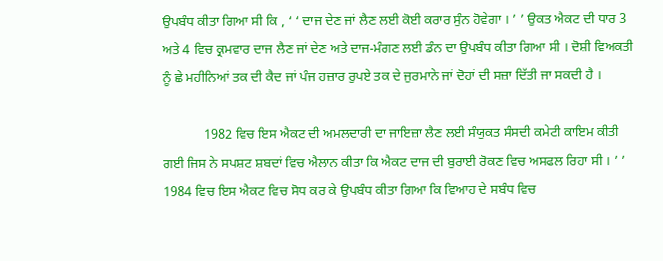ਉਪਬੰਧ ਕੀਤਾ ਗਿਆ ਸੀ ਕਿ , ‘ ‘ ਦਾਜ ਦੇਣ ਜਾਂ ਲੈਣ ਲਈ ਕੋਈ ਕਰਾਰ ਸੁੰਨ ਹੋਵੇਗਾ । ’ ’ ਉਕਤ ਐਕਟ ਦੀ ਧਾਰ 3 ਅਤੇ 4 ਵਿਚ ਕ੍ਰਮਵਾਰ ਦਾਜ ਲੈਣ ਜਾਂ ਦੇਣ ਅਤੇ ਦਾਜ-ਮੰਗਣ ਲਈ ਡੰਨ ਦਾ ਉਪਬੰਧ ਕੀਤਾ ਗਿਆ ਸੀ । ਦੋਸ਼ੀ ਵਿਅਕਤੀ ਨੂੰ ਛੇ ਮਹੀਨਿਆਂ ਤਕ ਦੀ ਕੈਦ ਜਾਂ ਪੰਜ ਹਜ਼ਾਰ ਰੁਪਏ ਤਕ ਦੇ ਜੁਰਮਾਨੇ ਜਾਂ ਦੋਹਾਂ ਦੀ ਸਜ਼ਾ ਦਿੱਤੀ ਜਾ ਸਕਦੀ ਹੈ ।

            1982 ਵਿਚ ਇਸ ਐਕਟ ਦੀ ਅਮਲਦਾਰੀ ਦਾ ਜਾਇਜ਼ਾ ਲੈਣ ਲਈ ਸੰਯੁਕਤ ਸੰਸਦੀ ਕਮੇਟੀ ਕਾਇਮ ਕੀਤੀ ਗਈ ਜਿਸ ਨੇ ਸਪਸ਼ਟ ਸ਼ਬਦਾਂ ਵਿਚ ਐਲਾਨ ਕੀਤਾ ਕਿ ਐਕਟ ਦਾਜ ਦੀ ਬੁਰਾਈ ਰੋਕਣ ਵਿਚ ਅਸਫਲ ਰਿਹਾ ਸੀ । ’ ’ 1984 ਵਿਚ ਇਸ ਐਕਟ ਵਿਚ ਸੋਧ ਕਰ ਕੇ ਉਪਬੰਧ ਕੀਤਾ ਗਿਆ ਕਿ ਵਿਆਹ ਦੇ ਸਬੰਧ ਵਿਚ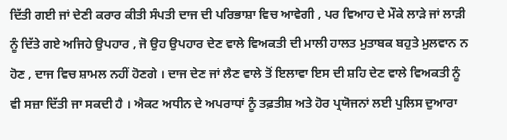ਦਿੱਤੀ ਗਈ ਜਾਂ ਦੇਣੀ ਕਰਾਰ ਕੀਤੀ ਸੰਪਤੀ ਦਾਜ ਦੀ ਪਰਿਭਾਸ਼ਾ ਵਿਚ ਆਵੇਗੀ , ਪਰ ਵਿਆਹ ਦੇ ਮੌਕੇ ਲਾੜੇ ਜਾਂ ਲਾੜੀ ਨੂੰ ਦਿੱਤੇ ਗਏ ਅਜਿਹੇ ਉਪਹਾਰ , ਜੋ ਉਹ ਉਪਹਾਰ ਦੇਣ ਵਾਲੇ ਵਿਅਕਤੀ ਦੀ ਮਾਲੀ ਹਾਲਤ ਮੁਤਾਬਕ ਬਹੁਤੇ ਮੁਲਵਾਨ ਨ ਹੋਣ , ਦਾਜ ਵਿਚ ਸ਼ਾਮਲ ਨਹੀਂ ਹੋਣਗੇ । ਦਾਜ ਦੇਣ ਜਾਂ ਲੈਣ ਵਾਲੇ ਤੋਂ ਇਲਾਵਾ ਇਸ ਦੀ ਸ਼ਹਿ ਦੇਣ ਵਾਲੇ ਵਿਅਕਤੀ ਨੂੰ ਵੀ ਸਜ਼ਾ ਦਿੱਤੀ ਜਾ ਸਕਦੀ ਹੈ । ਐਕਟ ਅਧੀਨ ਦੇ ਅਪਰਾਧਾਂ ਨੂੰ ਤਫ਼ਤੀਸ਼ ਅਤੇ ਹੋਰ ਪ੍ਰਯੋਜਨਾਂ ਲਈ ਪੁਲਿਸ ਦੁਆਰਾ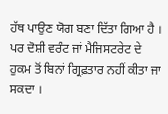ਹੱਥ ਪਾਉਣ ਯੋਗ ਬਣਾ ਦਿੱਤਾ ਗਿਆ ਹੈ । ਪਰ ਦੋਸ਼ੀ ਵਰੰਟ ਜਾਂ ਮੈਜਿਸਟਰੇਟ ਦੇ ਹੁਕਮ ਤੋਂ ਬਿਨਾਂ ਗ੍ਰਿਫ਼ਤਾਰ ਨਹੀਂ ਕੀਤਾ ਜਾ ਸਕਦਾ ।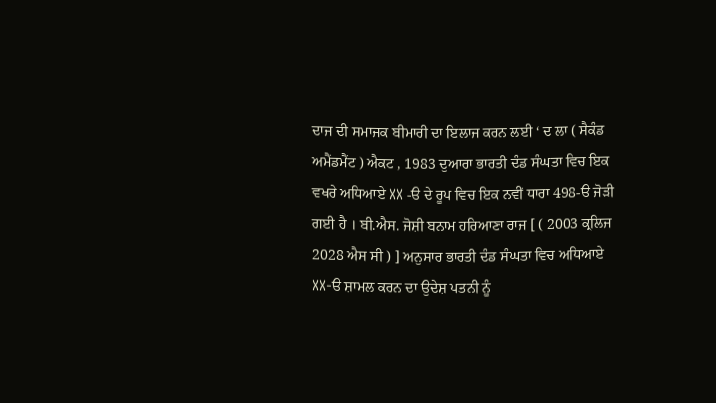ਦਾਜ ਦੀ ਸਮਾਜਕ ਬੀਮਾਰੀ ਦਾ ਇਲਾਜ ਕਰਨ ਲਈ ‘ ਦ ਲਾ ( ਸੈਕੰਡ ਅਮੈਂਡਮੈਂਟ ) ਐਕਟ , 1983 ਦੁਆਰਾ ਭਾਰਤੀ ਦੰਡ ਸੰਘਤਾ ਵਿਚ ਇਕ ਵਖਰੇ ਅਧਿਆਏ XX -ੳ ਦੇ ਰੂਪ ਵਿਚ ਇਕ ਨਵੀਂ ਧਾਰਾ 498-ੳ ਜੋੜੀ ਗਈ ਹੈ । ਬੀ.ਐਸ. ਜੋਸ਼ੀ ਬਨਾਮ ਹਰਿਆਣਾ ਰਾਜ [ ( 2003 ਕ੍ਰਲਿਜ 2028 ਐਸ ਸੀ ) ] ਅਨੁਸਾਰ ਭਾਰਤੀ ਦੰਡ ਸੰਘਤਾ ਵਿਚ ਅਧਿਆਏ XX-ੳ ਸ਼ਾਮਲ ਕਰਨ ਦਾ ਉਦੇਸ਼ ਪਤਨੀ ਨੂੰ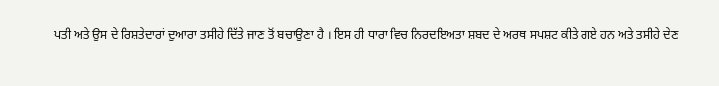ਪਤੀ ਅਤੇ ਉਸ ਦੇ ਰਿਸ਼ਤੇਦਾਰਾਂ ਦੁਆਰਾ ਤਸੀਹੇ ਦਿੱਤੇ ਜਾਣ ਤੋਂ ਬਚਾਉਣਾ ਹੈ । ਇਸ ਹੀ ਧਾਰਾ ਵਿਚ ਨਿਰਦਇਅਤਾ ਸ਼ਬਦ ਦੇ ਅਰਥ ਸਪਸ਼ਟ ਕੀਤੇ ਗਏ ਹਨ ਅਤੇ ਤਸੀਹੇ ਦੇਣ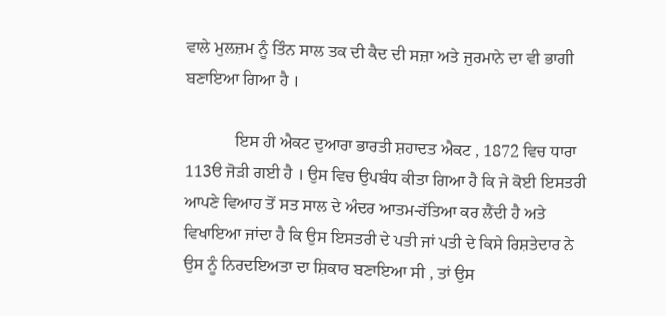ਵਾਲੇ ਮੁਲਜ਼ਮ ਨੂੰ ਤਿੰਨ ਸਾਲ ਤਕ ਦੀ ਕੈਦ ਦੀ ਸਜ਼ਾ ਅਤੇ ਜੁਰਮਾਨੇ ਦਾ ਵੀ ਭਾਗੀ ਬਣਾਇਆ ਗਿਆ ਹੈ ।

            ਇਸ ਹੀ ਐਕਟ ਦੁਆਰਾ ਭਾਰਤੀ ਸ਼ਹਾਦਤ ਐਕਟ , 1872 ਵਿਚ ਧਾਰਾ 113ੳ ਜੋੜੀ ਗਈ ਹੈ । ਉਸ ਵਿਚ ਉਪਬੰਧ ਕੀਤਾ ਗਿਆ ਹੈ ਕਿ ਜੇ ਕੋਈ ਇਸਤਰੀ ਆਪਣੇ ਵਿਆਹ ਤੋਂ ਸਤ ਸਾਲ ਦੇ ਅੰਦਰ ਆਤਮ-ਹੱਤਿਆ ਕਰ ਲੈਂਦੀ ਹੈ ਅਤੇ ਵਿਖਾਇਆ ਜਾਂਦਾ ਹੈ ਕਿ ਉਸ ਇਸਤਰੀ ਦੇ ਪਤੀ ਜਾਂ ਪਤੀ ਦੇ ਕਿਸੇ ਰਿਸ਼ਤੇਦਾਰ ਨੇ ਉਸ ਨੂੰ ਨਿਰਦਇਅਤਾ ਦਾ ਸ਼ਿਕਾਰ ਬਣਾਇਆ ਸੀ , ਤਾਂ ਉਸ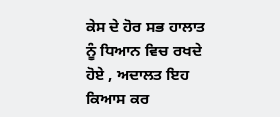ਕੇਸ ਦੇ ਹੋਰ ਸਭ ਹਾਲਾਤ ਨੂੰ ਧਿਆਨ ਵਿਚ ਰਖਦੇ ਹੋਏ , ਅਦਾਲਤ ਇਹ ਕਿਆਸ ਕਰ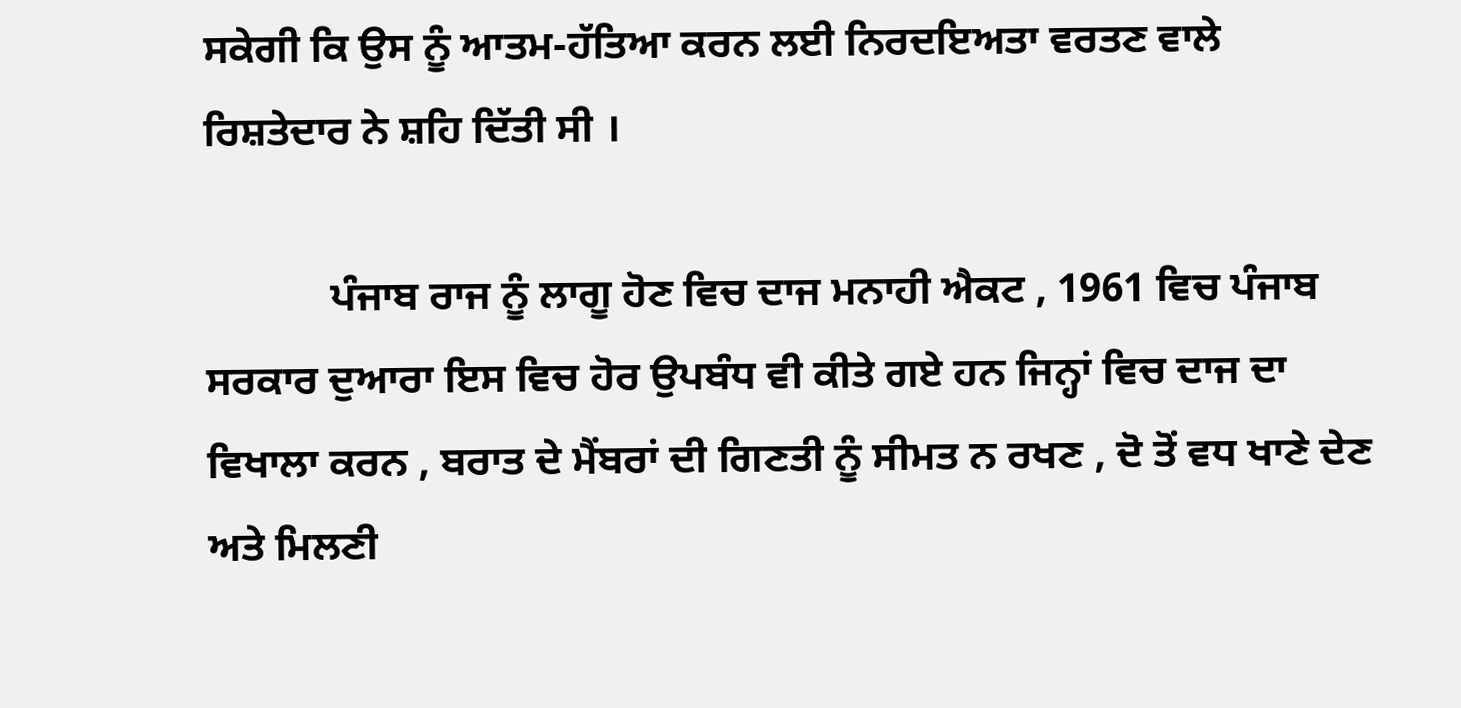ਸਕੇਗੀ ਕਿ ਉਸ ਨੂੰ ਆਤਮ-ਹੱਤਿਆ ਕਰਨ ਲਈ ਨਿਰਦਇਅਤਾ ਵਰਤਣ ਵਾਲੇ ਰਿਸ਼ਤੇਦਾਰ ਨੇ ਸ਼ਹਿ ਦਿੱਤੀ ਸੀ ।

            ਪੰਜਾਬ ਰਾਜ ਨੂੰ ਲਾਗੂ ਹੋਣ ਵਿਚ ਦਾਜ ਮਨਾਹੀ ਐਕਟ , 1961 ਵਿਚ ਪੰਜਾਬ ਸਰਕਾਰ ਦੁਆਰਾ ਇਸ ਵਿਚ ਹੋਰ ਉਪਬੰਧ ਵੀ ਕੀਤੇ ਗਏ ਹਨ ਜਿਨ੍ਹਾਂ ਵਿਚ ਦਾਜ ਦਾ ਵਿਖਾਲਾ ਕਰਨ , ਬਰਾਤ ਦੇ ਮੈਂਬਰਾਂ ਦੀ ਗਿਣਤੀ ਨੂੰ ਸੀਮਤ ਨ ਰਖਣ , ਦੋ ਤੋਂ ਵਧ ਖਾਣੇ ਦੇਣ ਅਤੇ ਮਿਲਣੀ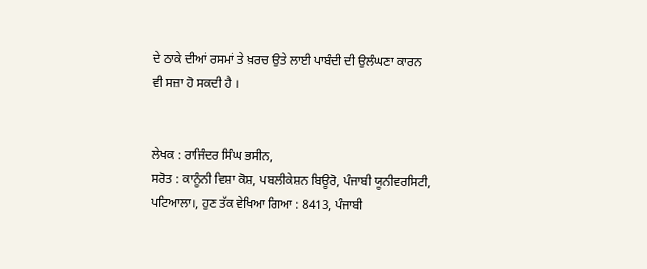ਦੇ ਠਾਕੇ ਦੀਆਂ ਰਸਮਾਂ ਤੇ ਖ਼ਰਚ ਉਤੇ ਲਾਈ ਪਾਬੰਦੀ ਦੀ ਉਲੰਘਣਾ ਕਾਰਨ ਵੀ ਸਜ਼ਾ ਹੋ ਸਕਦੀ ਹੈ ।


ਲੇਖਕ : ਰਾਜਿੰਦਰ ਸਿੰਘ ਭਸੀਨ,
ਸਰੋਤ : ਕਾਨੂੰਨੀ ਵਿਸ਼ਾ ਕੋਸ਼, ਪਬਲੀਕੇਸ਼ਨ ਬਿਊਰੋ, ਪੰਜਾਬੀ ਯੂਨੀਵਰਸਿਟੀ, ਪਟਿਆਲਾ।, ਹੁਣ ਤੱਕ ਵੇਖਿਆ ਗਿਆ : 8413, ਪੰਜਾਬੀ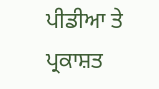ਪੀਡੀਆ ਤੇ ਪ੍ਰਕਾਸ਼ਤ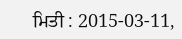ਮਿਤੀ : 2015-03-11,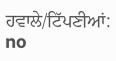ਹਵਾਲੇ/ਟਿੱਪਣੀਆਂ: no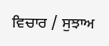ਵਿਚਾਰ / ਸੁਝਾਅ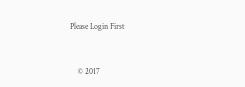Please Login First


    © 2017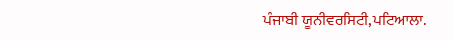ਪੰਜਾਬੀ ਯੂਨੀਵਰਸਿਟੀ,ਪਟਿਆਲਾ.